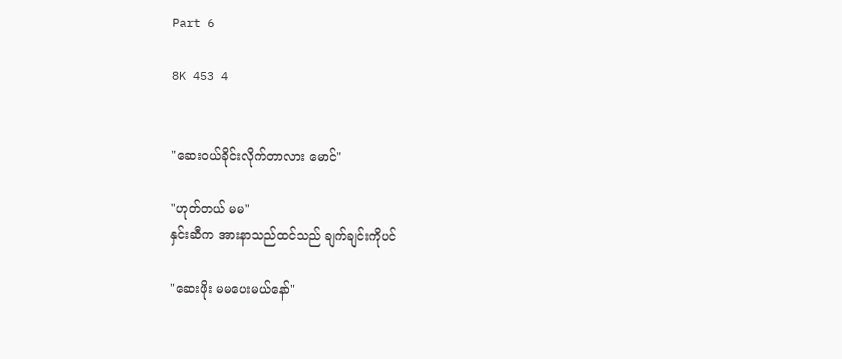Part 6

8K 453 4


"ဆေးဝယ်ခိုင်းလိုက်တာလား မောင်"

"ဟုတ်တယ် မမ"
နှင်းဆီက အားနာသည်ထင်သည် ချက်ချင်းကိုပင်

"ဆေးဖိုး မမပေးမယ်နော်"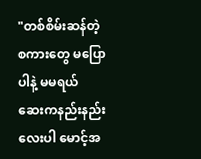"တစ်စိမ်းဆန်တဲ့စကားတွေ မပြောပါနဲ့ မမရယ်
ဆေးကနည်းနည်းလေးပါ မောင့်အ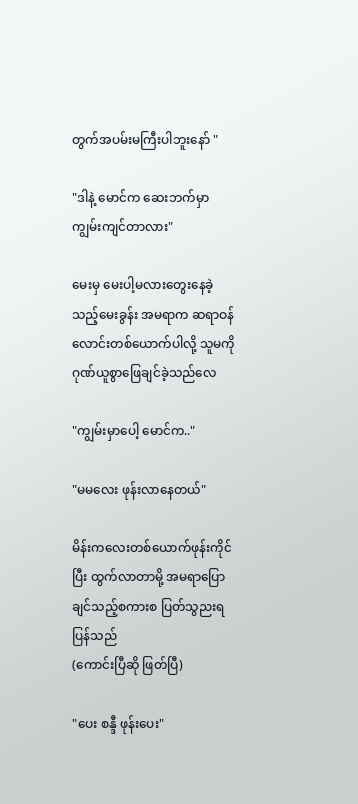တွက်အပမ်းမကြီးပါဘူးနော် "

"ဒါနဲ့ မောင်က ဆေးဘက်မှာကျွမ်းကျင်တာလား"

မေးမှ မေးပါ့မလားတွေးနေခဲ့သည့်မေးခွန်း အမရာက ဆရာဝန်လောင်းတစ်ယောက်ပါလို့ သူမကိုဂုဏ်ယူစွာဖြေချင်ခဲ့သည်လေ

"ကျွမ်းမှာပေါ့ မောင်က.."

"မမလေး ဖုန်းလာနေတယ်"

မိန်းကလေးတစ်ယောက်ဖုန်းကိုင်ပြီး ထွက်လာတာမို့ အမရာပြောချင်သည့်စကားစ ပြတ်သွညးရပြန်သည်
(ကောင်းပြီဆို ဖြတ်ပြီ)

"ပေး စန္ဒီ ဖုန်းပေး"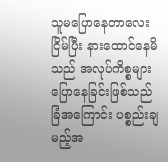သူမပြောနေတာလေးငြိမ်ပြီး နားထောင်နေမိသည် အလုပ်ကိစ္စများပြောနေခြင်းဖြစ်သည်
ခြံအကြောင်း ပစ္စည်းချမည့်အ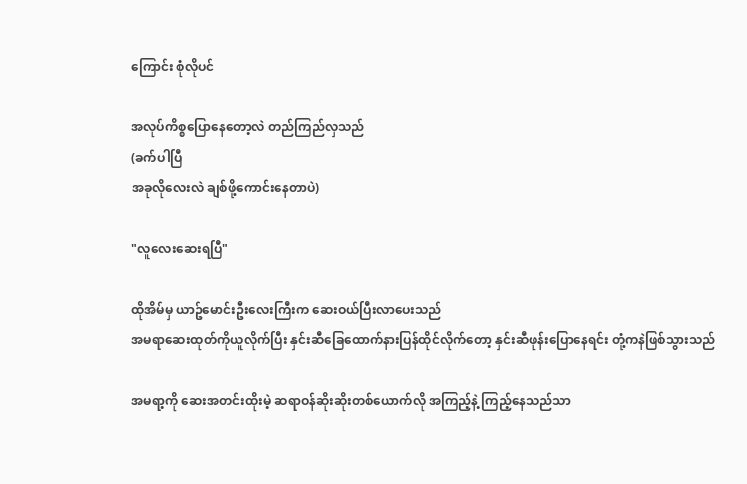ကြောင်း စုံလိုပင်

အလုပ်ကိစ္စပြောနေတော့လဲ တည်ကြည်လှသည်
(ခက်ပါပြီ
အခုလိုလေးလဲ ချစ်ဖို့ကောင်းနေတာပဲ)

"လူလေးဆေးရပြီ"

ထိုအိမ်မှ ယာဥ်မောင်းဦးလေးကြီးက ဆေးဝယ်ပြီးလာပေးသည်
အမရာဆေးထုတ်ကိုယူလိုက်ပြီး နှင်းဆီခြေထောက်နားပြန်ထိုင်လိုက်တော့ နှင်းဆီဖုန်းပြောနေရင်း တုံ့ကနဲဖြစ်သွားသည်

အမရာ့ကို ဆေးအတင်းထိုးမဲ့ ဆရာဝန်ဆိုးဆိုးတစ်ယောက်လို အကြည့်နဲ့ ကြည့်နေသည်သာ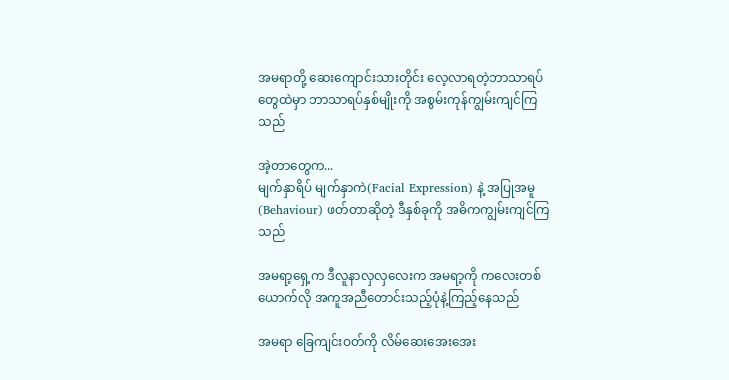အမရာတို့ ဆေးကျောင်းသားတိုင်း လေ့လာရတဲ့ဘာသာရပ်တွေထဲမှာ ဘာသာရပ်နှစ်မျိုးကို အစွမ်းကုန်ကျွမ်းကျင်ကြသည်

အဲ့တာတွေက...
မျက်နှာရိပ် မျက်နှာကဲ(Facial Expression) နဲ့ အပြုအမူ(Behaviour) ဖတ်တာဆိုတဲ့ ဒီနှစ်ခုကို အဓိကကျွမ်းကျင်ကြသည်

အမရာ့ရှေ့က ဒီလူနာလှလှလေးက အမရာ့ကို ကလေးတစ်ယောက်လို အကူအညီတောင်းသည့်ပုံနဲ့ကြည့်နေသည်

အမရာ ခြေကျင်းဝတ်ကို လိမ်ဆေးအေးအေး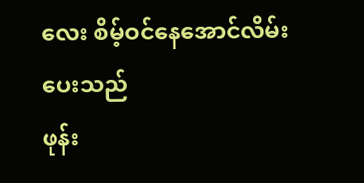လေး စိမ့်ဝင်နေအောင်လိမ်းပေးသည်
ဖုန်း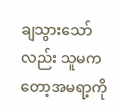ချသွားသော်လည်း သူမကတော့အမရာ့ကို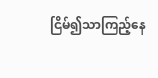ငြိမ်၍သာကြည့်နေ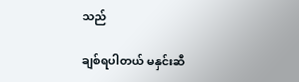သည်

ချစ်ရပါတယ် မနှင်းဆီ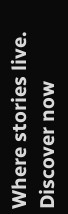Where stories live. Discover now